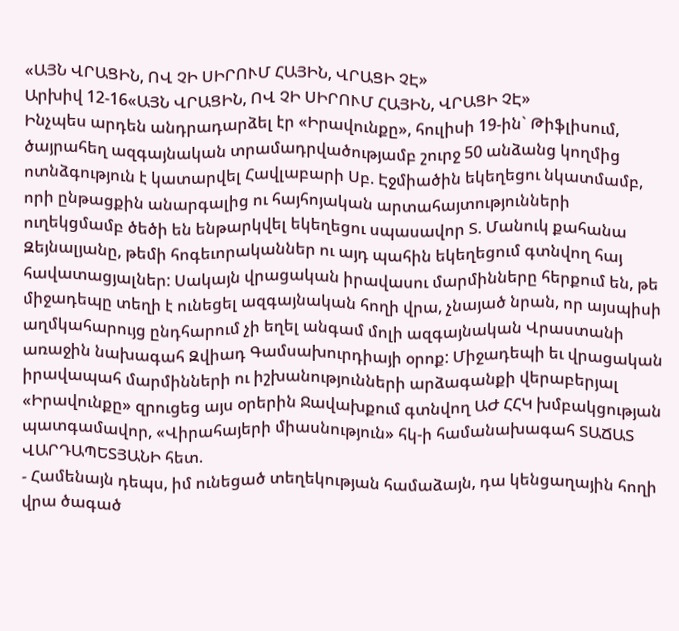«ԱՅՆ ՎՐԱՑԻՆ, ՈՎ ՉԻ ՍԻՐՈՒՄ ՀԱՅԻՆ, ՎՐԱՑԻ ՉԷ»
Արխիվ 12-16«ԱՅՆ ՎՐԱՑԻՆ, ՈՎ ՉԻ ՍԻՐՈՒՄ ՀԱՅԻՆ, ՎՐԱՑԻ ՉԷ»
Ինչպես արդեն անդրադարձել էր «Իրավունքը», հուլիսի 19-ին` Թիֆլիսում, ծայրահեղ ազգայնական տրամադրվածությամբ շուրջ 50 անձանց կողմից ոտնձգություն է կատարվել Հավլաբարի Սբ. Էջմիածին եկեղեցու նկատմամբ, որի ընթացքին անարգալից ու հայհոյական արտահայտությունների ուղեկցմամբ ծեծի են ենթարկվել եկեղեցու սպասավոր Տ. Մանուկ քահանա Զեյնալյանը, թեմի հոգեւորականներ ու այդ պահին եկեղեցում գտնվող հայ հավատացյալներ: Սակայն վրացական իրավասու մարմինները հերքում են, թե միջադեպը տեղի է ունեցել ազգայնական հողի վրա, չնայած նրան, որ այսպիսի աղմկահարույց ընդհարում չի եղել անգամ մոլի ազգայնական Վրաստանի առաջին նախագահ Զվիադ Գամսախուրդիայի օրոք: Միջադեպի եւ վրացական իրավապահ մարմինների ու իշխանությունների արձագանքի վերաբերյալ «Իրավունքը» զրուցեց այս օրերին Ջավախքում գտնվող ԱԺ ՀՀԿ խմբակցության պատգամավոր, «Վիրահայերի միասնություն» հկ-ի համանախագահ ՏԱՃԱՏ ՎԱՐԴԱՊԵՏՅԱՆԻ հետ.
- Համենայն դեպս, իմ ունեցած տեղեկության համաձայն, դա կենցաղային հողի վրա ծագած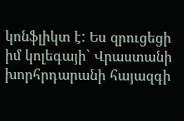կոնֆլիկտ է: Ես զրուցեցի իմ կոլեգայի` Վրաստանի խորհրդարանի հայազգի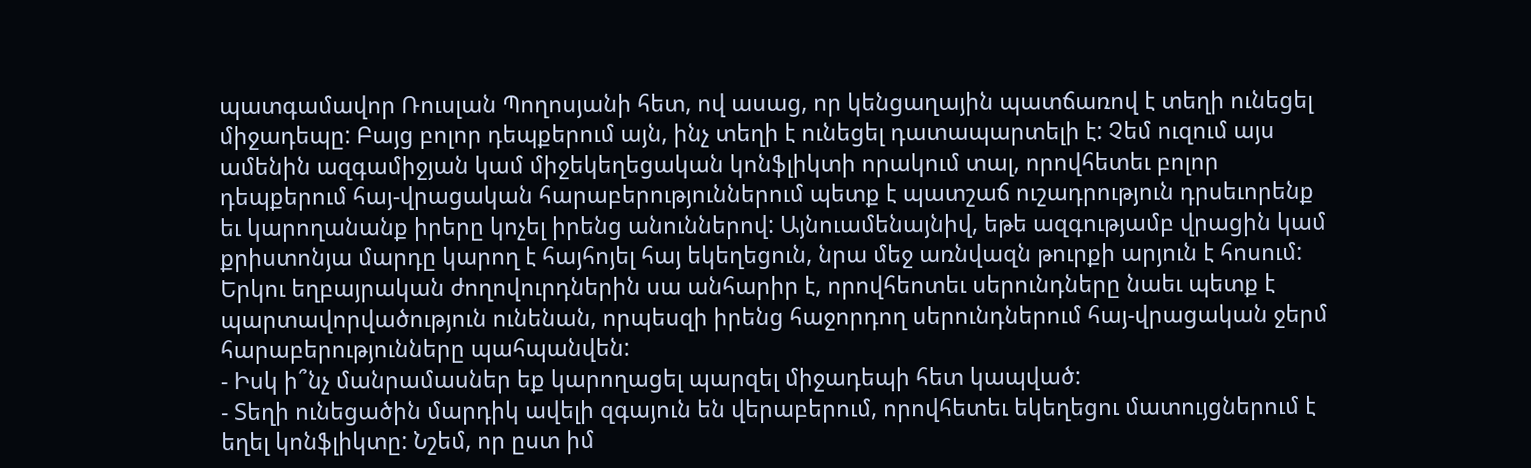պատգամավոր Ռուսլան Պողոսյանի հետ, ով ասաց, որ կենցաղային պատճառով է տեղի ունեցել միջադեպը: Բայց բոլոր դեպքերում այն, ինչ տեղի է ունեցել դատապարտելի է: Չեմ ուզում այս ամենին ազգամիջյան կամ միջեկեղեցական կոնֆլիկտի որակում տալ, որովհետեւ բոլոր դեպքերում հայ-վրացական հարաբերություններում պետք է պատշաճ ուշադրություն դրսեւորենք եւ կարողանանք իրերը կոչել իրենց անուններով: Այնուամենայնիվ, եթե ազգությամբ վրացին կամ քրիստոնյա մարդը կարող է հայհոյել հայ եկեղեցուն, նրա մեջ առնվազն թուրքի արյուն է հոսում: Երկու եղբայրական ժողովուրդներին սա անհարիր է, որովհեոտեւ սերունդները նաեւ պետք է պարտավորվածություն ունենան, որպեսզի իրենց հաջորդող սերունդներում հայ-վրացական ջերմ հարաբերությունները պահպանվեն:
- Իսկ ի՞նչ մանրամասներ եք կարողացել պարզել միջադեպի հետ կապված:
- Տեղի ունեցածին մարդիկ ավելի զգայուն են վերաբերում, որովհետեւ եկեղեցու մատույցներում է եղել կոնֆլիկտը: Նշեմ, որ ըստ իմ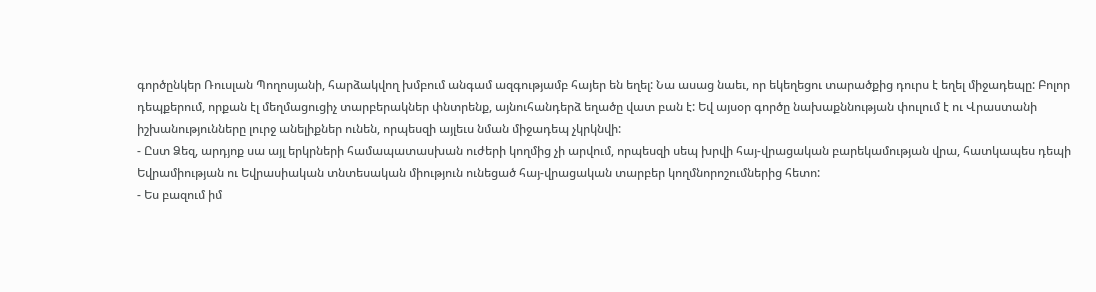գործընկեր Ռուսլան Պողոսյանի, հարձակվող խմբում անգամ ազգությամբ հայեր են եղել: Նա ասաց նաեւ, որ եկեղեցու տարածքից դուրս է եղել միջադեպը: Բոլոր դեպքերում, որքան էլ մեղմացուցիչ տարբերակներ փնտրենք, այնուհանդերձ եղածը վատ բան է: Եվ այսօր գործը նախաքննության փուլում է ու Վրաստանի իշխանությունները լուրջ անելիքներ ունեն, որպեսզի այլեւս նման միջադեպ չկրկնվի:
- Ըստ Ձեզ, արդյոք սա այլ երկրների համապատասխան ուժերի կողմից չի արվում, որպեսզի սեպ խրվի հայ-վրացական բարեկամության վրա, հատկապես դեպի Եվրամիության ու Եվրասիական տնտեսական միություն ունեցած հայ-վրացական տարբեր կողմնորոշումներից հետո:
- Ես բազում իմ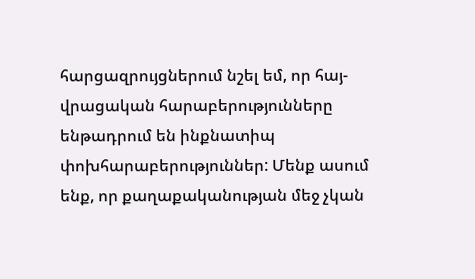հարցազրույցներում նշել եմ, որ հայ-վրացական հարաբերությունները ենթադրում են ինքնատիպ փոխհարաբերություններ: Մենք ասում ենք, որ քաղաքականության մեջ չկան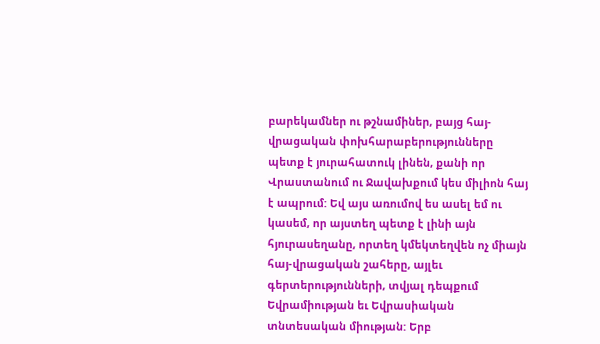բարեկամներ ու թշնամիներ, բայց հայ-վրացական փոխհարաբերությունները պետք է յուրահատուկ լինեն, քանի որ Վրաստանում ու Ջավախքում կես միլիոն հայ է ապրում: Եվ այս առումով ես ասել եմ ու կասեմ, որ այստեղ պետք է լինի այն հյուրասեղանը, որտեղ կմեկտեղվեն ոչ միայն հայ-վրացական շահերը, այլեւ գերտերությունների, տվյալ դեպքում Եվրամիության եւ Եվրասիական տնտեսական միության: Երբ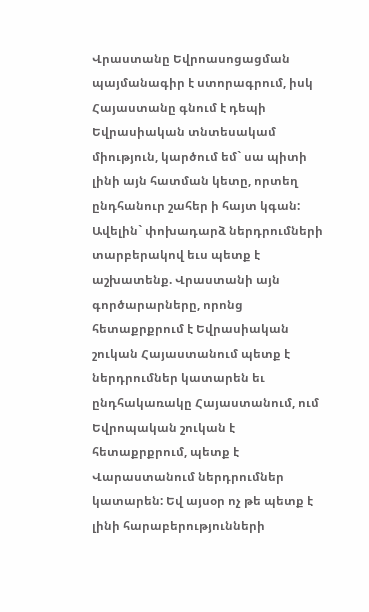Վրաստանը Եվրոասոցացման պայմանագիր է ստորագրում, իսկ Հայաստանը գնում է դեպի Եվրասիական տնտեսակամ միություն, կարծում եմ` սա պիտի լինի այն հատման կետը, որտեղ ընդհանուր շահեր ի հայտ կգան: Ավելին` փոխադարձ ներդրումների տարբերակով եւս պետք է աշխատենք. Վրաստանի այն գործարարները, որոնց հետաքրքրում է Եվրասիական շուկան Հայաստանում պետք է ներդրումներ կատարեն եւ ընդհակառակը Հայաստանում, ում Եվրոպական շուկան է հետաքրքրում, պետք է Վարաստանում ներդրումներ կատարեն: Եվ այսօր ոչ թե պետք է լինի հարաբերությունների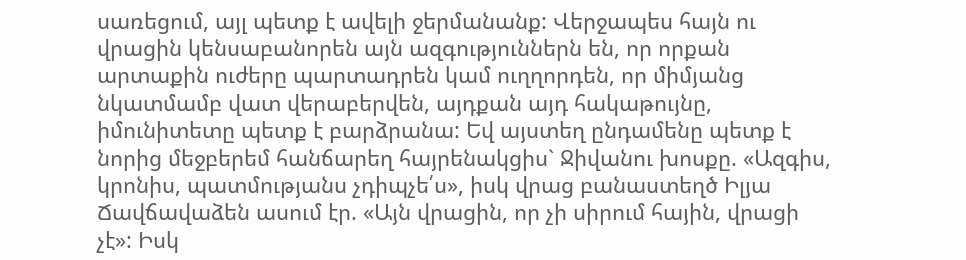սառեցում, այլ պետք է ավելի ջերմանանք: Վերջապես հայն ու վրացին կենսաբանորեն այն ազգություններն են, որ որքան արտաքին ուժերը պարտադրեն կամ ուղղորդեն, որ միմյանց նկատմամբ վատ վերաբերվեն, այդքան այդ հակաթույնը, իմունիտետը պետք է բարձրանա: Եվ այստեղ ընդամենը պետք է նորից մեջբերեմ հանճարեղ հայրենակցիս` Ջիվանու խոսքը. «Ազգիս, կրոնիս, պատմությանս չդիպչե՛ս», իսկ վրաց բանաստեղծ Իլյա Ճավճավաձեն ասում էր. «Այն վրացին, որ չի սիրում հային, վրացի չէ»: Իսկ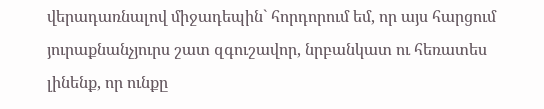վերադառնալով միջադեպին` հորդորում եմ, որ այս հարցում յուրաքնանչյուրս շատ զգուշավոր, նրբանկատ ու հեռատես լինենք, որ ունքը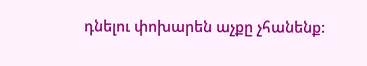դնելու փոխարեն աչքը չհանենք: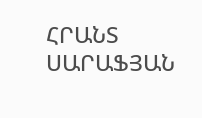ՀՐԱՆՏ ՍԱՐԱՖՅԱՆ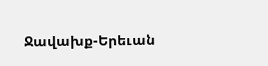Ջավախք-Երեւան